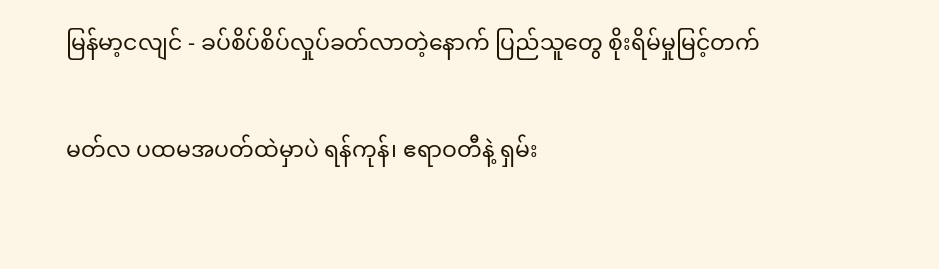မြန်မာ့ငလျင် - ခပ်စိပ်စိပ်လှုပ်ခတ်လာတဲ့နောက် ပြည်သူတွေ စိုးရိမ်မှုမြင့်တက်

မတ်လ ပထမအပတ်ထဲမှာပဲ ရန်ကုန်၊ ဧရာဝတီနဲ့ ရှမ်း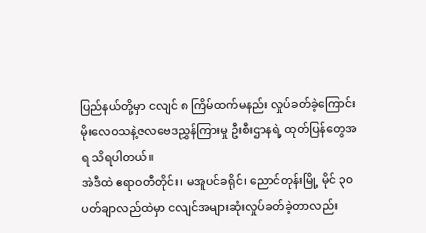ပြည်နယ်တို့မှာ ငလျင် ၈ ကြိမ်ထက်မနည်း လှုပ်ခတ်ခဲ့ကြောင်း မိုးလေဝသနဲ့ဇလဗေဒညွှန်ကြားမှု ဦးစီးဌာနရဲ့ ထုတ်ပြန်တွေအရ သိရပါတယ်။
အဲဒီထဲ ဧရာဝတီတိုင်း၊ မအူပင်ခရိုင်၊ ညောင်တုန်းမြို့ မိုင် ၃၀ ပတ်ချာလည်ထဲမှာ ငလျင်အများဆုံးလှုပ်ခတ်ခဲ့တာလည်း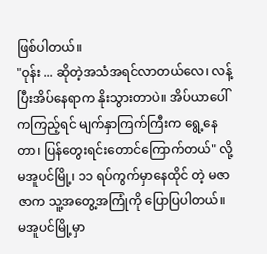ဖြစ်ပါတယ်။
"ဝုန်း ... ဆိုတဲ့အသံအရင်လာတယ်လေ၊ လန့်ပြီးအိပ်နေရာက နိုးသွားတာပဲ။ အိပ်ယာပေါ်ကကြည့်ရင် မျက်နှာကြက်ကြီးက ရွေ့နေတာ၊ ပြန်တွေးရင်းတောင်ကြောက်တယ်" လို့ မအူပင်မြို့၊ ၁၁ ရပ်ကွက်မှာနေထိုင် တဲ့ မဇာဇာက သူ့အတွေ့အကြုံကို ပြောပြပါတယ်။
မအူပင်မြို့မှာ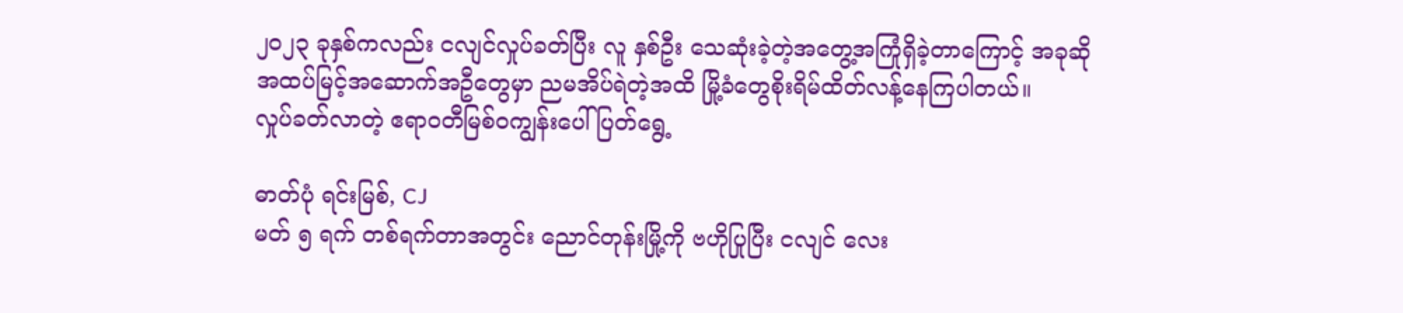၂၀၂၃ ခုနှစ်ကလည်း ငလျင်လှုပ်ခတ်ပြီး လူ နှစ်ဦး သေဆုံးခဲ့တဲ့အတွေ့အကြုံရှိခဲ့တာကြောင့် အခုဆို အထပ်မြင့်အဆောက်အဦတွေမှာ ညမအိပ်ရဲတဲ့အထိ မြို့ခံတွေစိုးရိမ်ထိတ်လန့်နေကြပါတယ်။
လှုပ်ခတ်လာတဲ့ ဧရာဝတီမြစ်ဝကျွန်းပေါ်ပြတ်ရွေ့

ဓာတ်ပုံ ရင်းမြစ်, CJ
မတ် ၅ ရက် တစ်ရက်တာအတွင်း ညောင်တုန်းမြို့ကို ဗဟိုပြုပြီး ငလျင် လေး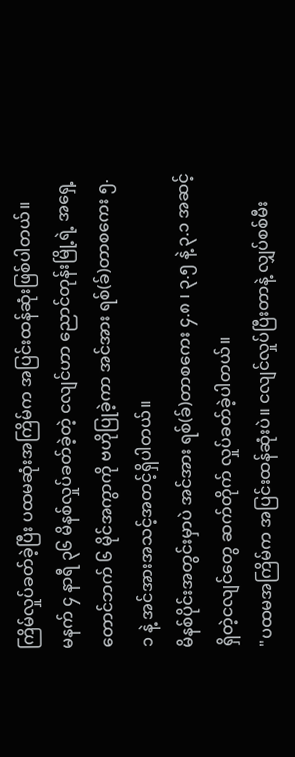ကြိမ်လှုပ်ခတ်ခဲ့ပြီး ပထမဆုံးအကြိမ်က အပြင်းထန်ဆုံးဖြစ်ပါတယ်။
မနက် ၄ နာရီ ၃၆ မိနစ်လှုပ်ခတ်ခဲ့တဲ့ ငလျင်ဟာ ညောင်တုန်းမြို့ရဲ့ အရှေ့တောင်ဘက် ၆ မိုင်အကွာကို ဗဟိုပြုခဲ့ကာ အင်အား ရစ်(ခ်)တာစကေး ၅.၁ နဲ့ အင်အားအသင့်အတင့်ရှိပါတယ်။
မိနစ်ပိုင်းအတွင်းမှာပဲ အင်အား ရစ်(ခ်)တာစကေး ၄.၈ ၊ ၃.၅ နဲ့ ၃.၁ အဆင့်ရှိတဲ့ငလျင်တွေ ဆက်တိုက် လှုပ်ခတ်ခဲ့ပါတယ်။
"ပထမအကြိမ်က အပြင်းထန်ဆုံးပဲ။ ငလျင်လှုပ်ပြီးတာနဲ့ လျှပ်စစ်မီး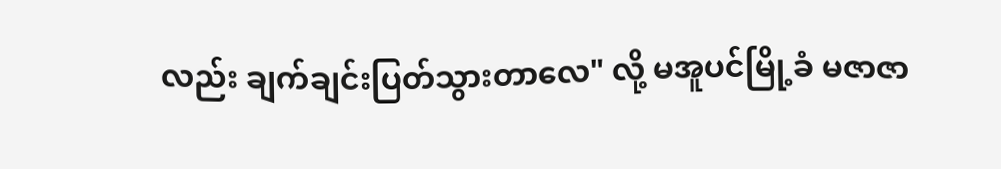လည်း ချက်ချင်းပြတ်သွားတာလေ" လို့ မအူပင်မြို့ခံ မဇာဇာ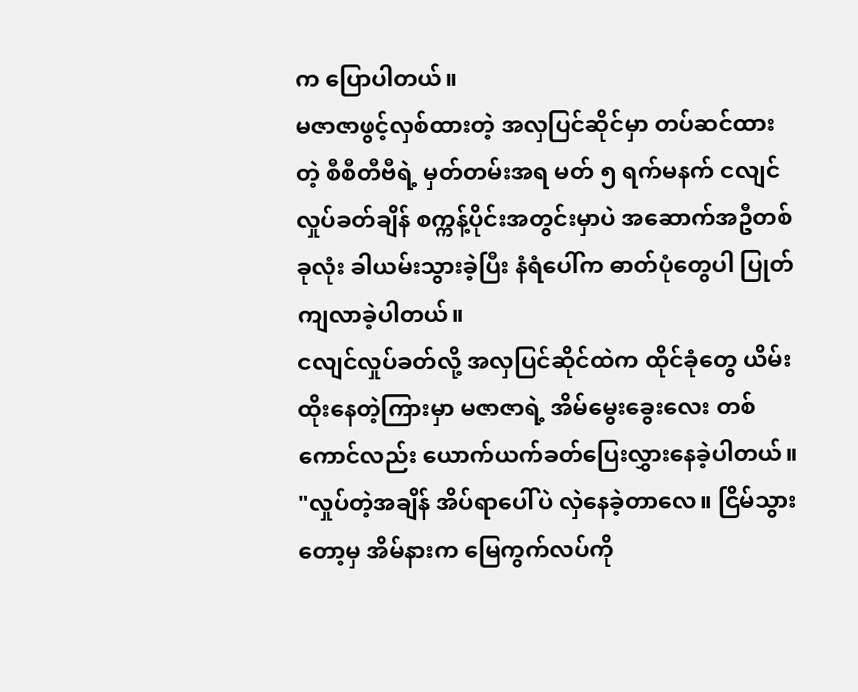က ပြောပါတယ်။
မဇာဇာဖွင့်လှစ်ထားတဲ့ အလှပြင်ဆိုင်မှာ တပ်ဆင်ထားတဲ့ စီစီတီဗီရဲ့ မှတ်တမ်းအရ မတ် ၅ ရက်မနက် ငလျင်လှုပ်ခတ်ချိန် စက္ကန့်ပိုင်းအတွင်းမှာပဲ အဆောက်အဦတစ်ခုလုံး ခါယမ်းသွားခဲ့ပြီး နံရံပေါ်က ဓာတ်ပုံတွေပါ ပြုတ်ကျလာခဲ့ပါတယ်။
ငလျင်လှုပ်ခတ်လို့ အလှပြင်ဆိုင်ထဲက ထိုင်ခုံတွေ ယိမ်းထိုးနေတဲ့ကြားမှာ မဇာဇာရဲ့ အိမ်မွေးခွေးလေး တစ်ကောင်လည်း ယောက်ယက်ခတ်ပြေးလွှားနေခဲ့ပါတယ်။
"လှုပ်တဲ့အချိန် အိပ်ရာပေါ်ပဲ လှဲနေခဲ့တာလေ။ ငြိမ်သွားတော့မှ အိမ်နားက မြေကွက်လပ်ကို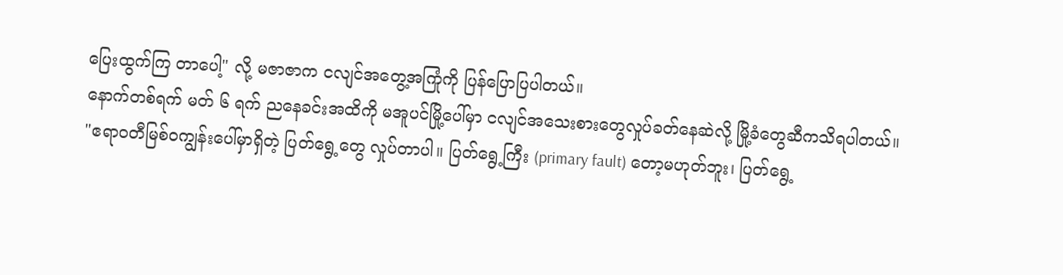ပြေးထွက်ကြ တာပေါ့" လို့ မဇာဇာက ငလျင်အတွေ့အကြုံကို ပြန်ပြောပြပါတယ်။
နောက်တစ်ရက် မတ် ၆ ရက် ညနေခင်းအထိကို မအူပင်မြို့ပေါ်မှာ ငလျင်အသေးစားတွေလှုပ်ခတ်နေဆဲလို့ မြို့ခံတွေဆီကသိရပါတယ်။
"ဧရာဝတီမြစ်ဝကျွန်းပေါ်မှာရှိတဲ့ ပြတ်ရွေ့တွေ လှုပ်တာပါ။ ပြတ်ရွေ့ကြီး (primary fault) တော့မဟုတ်ဘူး၊ ပြတ်ရွေ့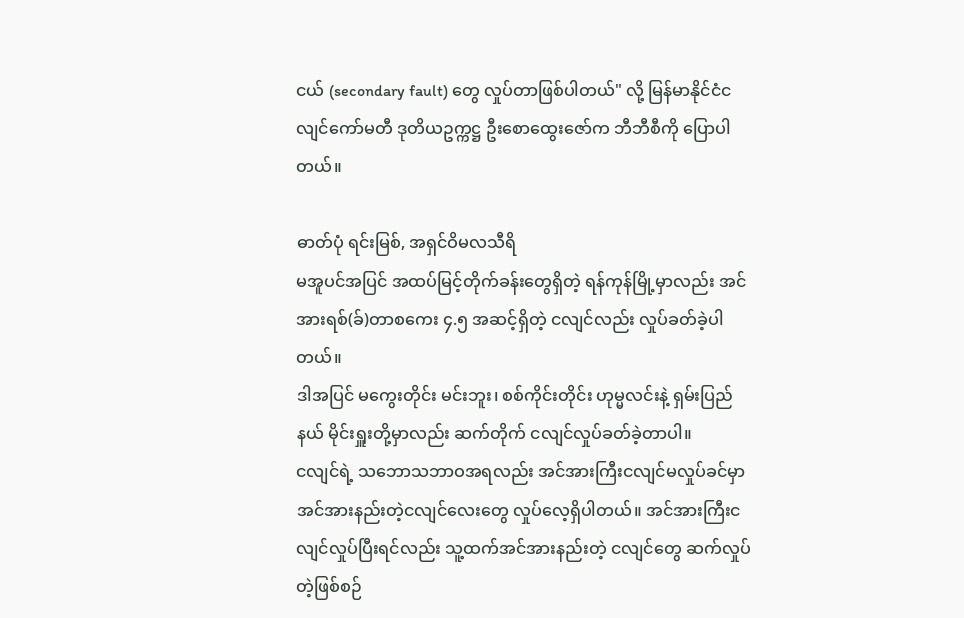ငယ် (secondary fault) တွေ လှုပ်တာဖြစ်ပါတယ်" လို့ မြန်မာနိုင်ငံငလျင်ကော်မတီ ဒုတိယဥက္ကဋ္ဌ ဦးစောထွေးဇော်က ဘီဘီစီကို ပြောပါတယ်။

ဓာတ်ပုံ ရင်းမြစ်, အရှင်ဝိမလသီရိ
မအူပင်အပြင် အထပ်မြင့်တိုက်ခန်းတွေရှိတဲ့ ရန်ကုန်မြို့မှာလည်း အင်အားရစ်(ခ်)တာစကေး ၄.၅ အဆင့်ရှိတဲ့ ငလျင်လည်း လှုပ်ခတ်ခဲ့ပါတယ်။
ဒါအပြင် မကွေးတိုင်း မင်းဘူး၊ စစ်ကိုင်းတိုင်း ဟုမ္မလင်းနဲ့ ရှမ်းပြည်နယ် မိုင်းရှူးတို့မှာလည်း ဆက်တိုက် ငလျင်လှုပ်ခတ်ခဲ့တာပါ။
ငလျင်ရဲ့ သဘောသဘာဝအရလည်း အင်အားကြီးငလျင်မလှုပ်ခင်မှာ အင်အားနည်းတဲ့ငလျင်လေးတွေ လှုပ်လေ့ရှိပါတယ်။ အင်အားကြီးငလျင်လှုပ်ပြီးရင်လည်း သူ့ထက်အင်အားနည်းတဲ့ ငလျင်တွေ ဆက်လှုပ်တဲ့ဖြစ်စဉ်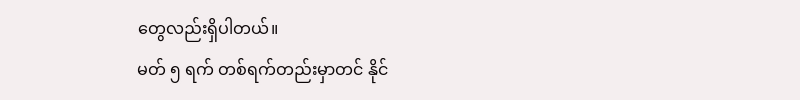တွေလည်းရှိပါတယ်။
မတ် ၅ ရက် တစ်ရက်တည်းမှာတင် နိုင်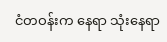ငံတဝန်းက နေရာ သုံးနေရာ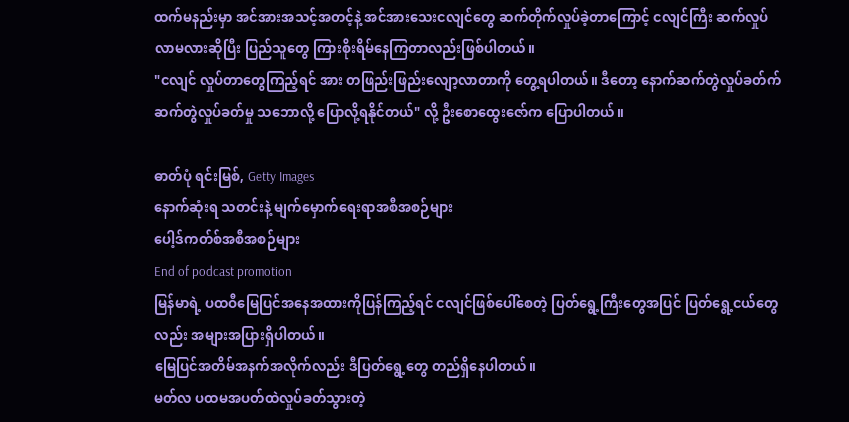ထက်မနည်းမှာ အင်အားအသင့်အတင့်နဲ့ အင်အားသေးငလျင်တွေ ဆက်တိုက်လှုပ်ခဲ့တာကြောင့် ငလျင်ကြီး ဆက်လှုပ်လာမလားဆိုပြီး ပြည်သူတွေ ကြားစိုးရိမ်နေကြတာလည်းဖြစ်ပါတယ်။
"ငလျင် လှုပ်တာတွေကြည့်ရင် အား တဖြည်းဖြည်းလျော့လာတာကို တွေ့ရပါတယ်။ ဒီတော့ နောက်ဆက်တွဲလှုပ်ခတ်က်ဆက်တွဲလှုပ်ခတ်မှု သဘောလို့ ပြောလို့ရနိုင်တယ်" လို့ ဦးစောထွေးဇော်က ပြောပါတယ်။

ဓာတ်ပုံ ရင်းမြစ်, Getty Images
နောက်ဆုံးရ သတင်းနဲ့ မျက်မှောက်ရေးရာအစီအစဉ်များ
ပေါ့ဒ်ကတ်စ်အစီအစဉ်များ
End of podcast promotion
မြန်မာရဲ့ ပထဝီမြေပြင်အနေအထားကိုပြန်ကြည့်ရင် ငလျင်ဖြစ်ပေါ်စေတဲ့ ပြတ်ရွေ့ကြီးတွေအပြင် ပြတ်ရွေ့ငယ်တွေ လည်း အများအပြားရှိပါတယ်။
မြေပြင်အတိမ်အနက်အလိုက်လည်း ဒီပြတ်ရွေ့တွေ တည်ရှိနေပါတယ်။
မတ်လ ပထမအပတ်ထဲလှုပ်ခတ်သွားတဲ့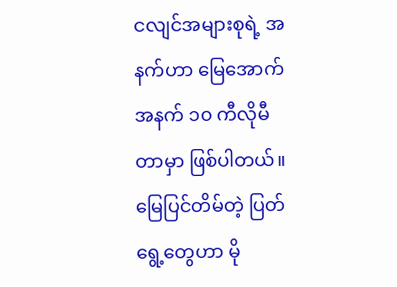ငလျင်အများစုရဲ့ အနက်ဟာ မြေအောက်အနက် ၁၀ ကီလိုမီတာမှာ ဖြစ်ပါတယ်။
မြေပြင်တိမ်တဲ့ ပြတ်ရွေ့တွေဟာ မို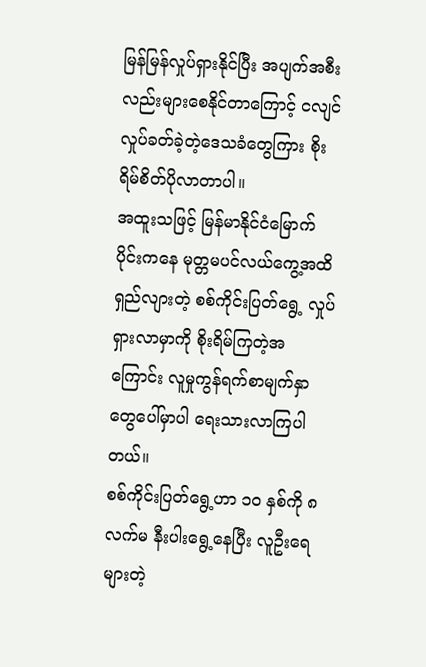မြန်မြန်လှုပ်ရှားနိုင်ပြီး အပျက်အစီးလည်းများစေနိုင်တာကြောင့် ငလျင်လှုပ်ခတ်ခဲ့တဲ့ဒေသခံတွေကြား စိုးရိမ်စိတ်ပိုလာတာပါ။
အထူးသဖြင့် မြန်မာနိုင်ငံမြောက်ပိုင်းကနေ မုတ္တမပင်လယ်ကွေ့အထိရှည်လျားတဲ့ စစ်ကိုင်းပြတ်ရွေ့ လှုပ်ရှားလာမှာကို စိုးရိမ်ကြတဲ့အကြောင်း လူမှုကွန်ရက်စာမျက်နှာတွေပေါ်မှာပါ ရေးသားလာကြပါတယ်။
စစ်ကိုင်းပြတ်ရွေ့ဟာ ၁၀ နှစ်ကို ၈ လက်မ နီးပါးရွေ့နေပြီး လူဦးရေများတဲ့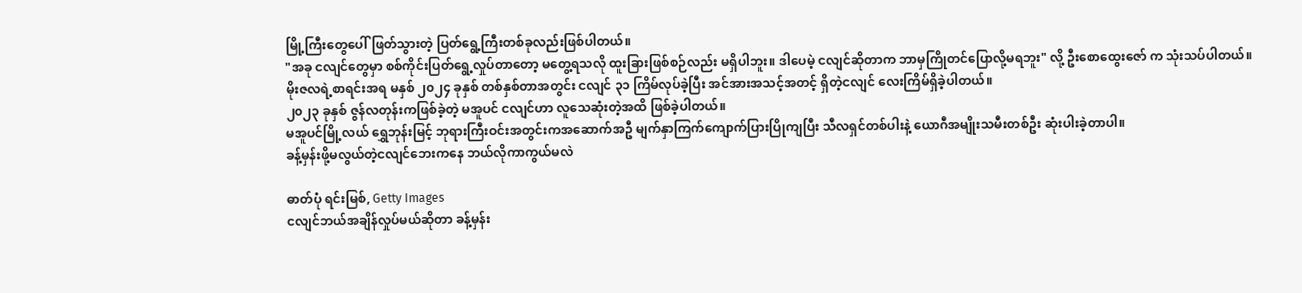မြို့ကြီးတွေပေါ်ဖြတ်သွားတဲ့ ပြတ်ရွေ့ကြီးတစ်ခုလည်းဖြစ်ပါတယ်။
"အခု ငလျင်တွေမှာ စစ်ကိုင်းပြတ်ရွေ့လှုပ်တာတော့ မတွေ့ရသလို ထူးခြားဖြစ်စဉ်လည်း မရှိပါဘူး။ ဒါပေမဲ့ ငလျင်ဆိုတာက ဘာမှကြိုတင်ပြောလို့မရဘူး" လို့ ဦးစောထွေးဇော် က သုံးသပ်ပါတယ်။
မိုးဇလရဲ့စာရင်းအရ မနှစ် ၂၀၂၄ ခုနှစ် တစ်နှစ်တာအတွင်း ငလျင် ၃၁ ကြိမ်လုပ်ခဲ့ပြီး အင်အားအသင့်အတင့် ရှိတဲ့ငလျင် လေးကြိမ်ရှိခဲ့ပါတယ်။
၂၀၂၃ ခုနှစ် ဇွန်လတုန်းကဖြစ်ခဲ့တဲ့ မအူပင် ငလျင်ဟာ လူသေဆုံးတဲ့အထိ ဖြစ်ခဲ့ပါတယ်။
မအူပင်မြို့လယ် ရွှေဘုန်းမြင့် ဘုရားကြီးဝင်းအတွင်းကအဆောက်အဦ မျက်နှာကြက်ကျောက်ပြားပြိုကျပြီး သီလရှင်တစ်ပါးနဲ့ ယောဂီအမျိုးသမီးတစ်ဦး ဆုံးပါးခဲ့တာပါ။
ခန့်မှန်းဖို့မလွယ်တဲ့ငလျင်ဘေးကနေ ဘယ်လိုကာကွယ်မလဲ

ဓာတ်ပုံ ရင်းမြစ်, Getty Images
ငလျင်ဘယ်အချိန်လှုပ်မယ်ဆိုတာ ခန့်မှန်း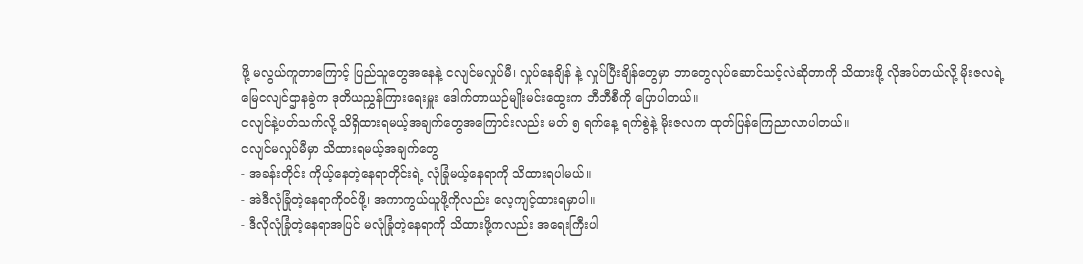ဖို့ မလွယ်ကူတာကြောင့် ပြည်သူတွေအနေနဲ့ ငလျင်မလှုပ်မီ၊ လှုပ်နေချိန် နဲ့ လှုပ်ပြီးချိန်တွေမှာ ဘာတွေလုပ်ဆောင်သင့်လဲဆိုတာကို သိထားဖို့ လိုအပ်တယ်လို့ မိုးဇလရဲ့ မြေငလျင်ဌာနခွဲက ဒုတိယညွှန်ကြားရေးမှူး ဒေါက်တာယဉ်မျိုးမင်းထွေးက ဘီဘီစီကို ပြောပါတယ်။
ငလျင်နဲ့ပတ်သက်လို့ သိရှိထားရမယ့်အချက်တွေအကြောင်းလည်း မတ် ၅ ရက်နေ့ ရက်စွဲနဲ့ မိုးဇလက ထုတ်ပြန်ကြေညာလာပါတယ်။
ငလျင်မလှုပ်မီမှာ သိထားရမယ့်အချက်တွေ
- အခန်းတိုင်း ကိုယ့်နေတဲ့နေရာတိုင်းရဲ့ လုံခြုံမယ့်နေရာကို သိထားရပါမယ်။
- အဲဒီလုံခြုံတဲ့နေရာကိုဝင်ဖို့၊ အကာကွယ်ယူဖို့ကိုလည်း လေ့ကျင့်ထားရမှာပါ။
- ဒီလိုလုံခြုံတဲ့နေရာအပြင် မလုံခြုံတဲ့နေရာကို သိထားဖို့ကလည်း အရေးကြီးပါ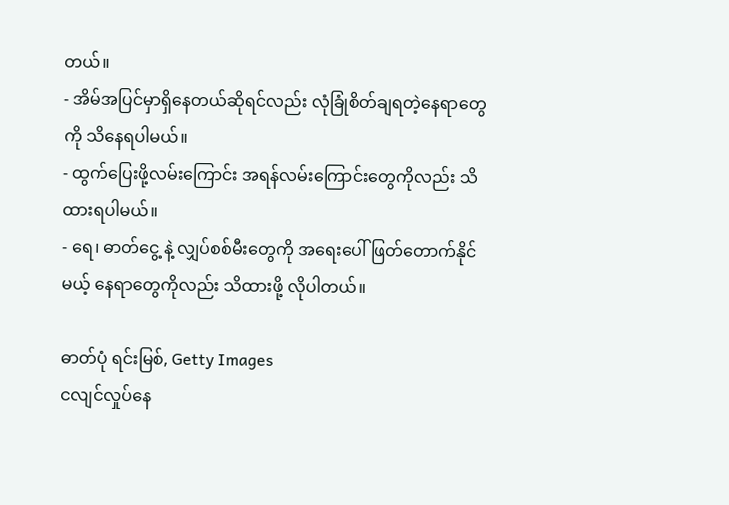တယ်။
- အိမ်အပြင်မှာရှိနေတယ်ဆိုရင်လည်း လုံခြုံစိတ်ချရတဲ့နေရာတွေကို သိနေရပါမယ်။
- ထွက်ပြေးဖို့လမ်းကြောင်း အရန်လမ်းကြောင်းတွေကိုလည်း သိထားရပါမယ်။
- ရေ၊ ဓာတ်ငွေ့ နဲ့ လျှပ်စစ်မီးတွေကို အရေးပေါ် ဖြတ်တောက်နိုင်မယ့် နေရာတွေကိုလည်း သိထားဖို့ လိုပါတယ်။

ဓာတ်ပုံ ရင်းမြစ်, Getty Images
ငလျင်လှုပ်နေ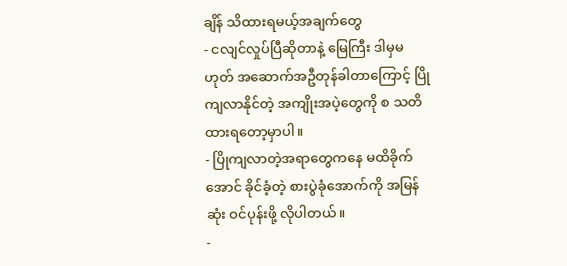ချိန် သိထားရမယ့်အချက်တွေ
- ငလျင်လှုပ်ပြီဆိုတာနဲ့ မြေကြီး ဒါမှမဟုတ် အဆောက်အဦတုန်ခါတာကြောင့် ပြိုကျလာနိုင်တဲ့ အကျိုးအပဲ့တွေကို စ သတိထားရတော့မှာပါ။
- ပြိုကျလာတဲ့အရာတွေကနေ မထိခိုက်အောင် ခိုင်ခံ့တဲ့ စားပွဲခုံအောက်ကို အမြန်ဆုံး ဝင်ပုန်းဖို့ လိုပါတယ်။
-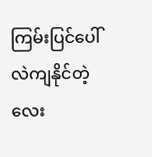ကြမ်းပြင်ပေါ်လဲကျနိုင်တဲ့ လေး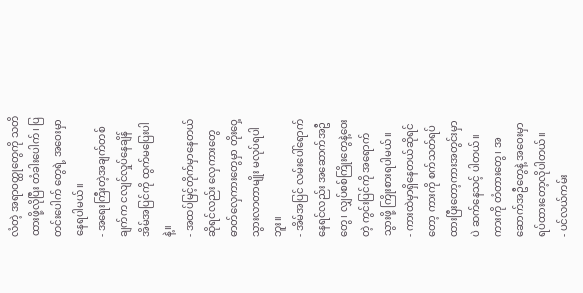လံတဲ့ အရာဝတ္ထုတွေကို သတိထားဖို့လိုပြီး တံခါးပေါက်၊ ပြတင်းပေါက် တွေရဲ့ အဝေးမှာ နေရပါမယ်။
- အရေးကြီးတဲ့အချက်တစ်ချက်က ငလျင်လှုပ်နေချိန် အိမ်အပြင်ကို ထွက်မပြေးပါနဲ့။
- အထပ်မြင့်တိုက်မှာနေတယ်ဆိုရင်လည်း လှေကားတွေ ဓာတ်လှေကားတွေမှာ တိုးဝှေ့သွားလာတာမျိုး မလုပ်ရပါဘူး။
- အိမ်အပြင် လမ်းပေါ်ရောက်နေရင်လည်း အဆောက်အဦတွေ၊ လျှပ်စစ်ကြိုးတွေနဲ့ဝေးတဲ့ ကွင်းပြင်ကို အရောက်သွားဖို့ ကြိုးစားရပါမယ်။
- ကားထဲမှာရှိနေတယ်ဆိုရင်တော့ ကားကို စက်သတ်ရပ်ထားပြီးတော့ကားအတွင်းမှာပဲ ဆက်နေသင့် ပါတယ်။ ကားကို တံတားတွေ၊ အဆောက်အဦတွေနဲ့ အဝေးမှာ ရပ်ထားတော့လိုပါတယ်။
- ပင်လယ်ကမ်း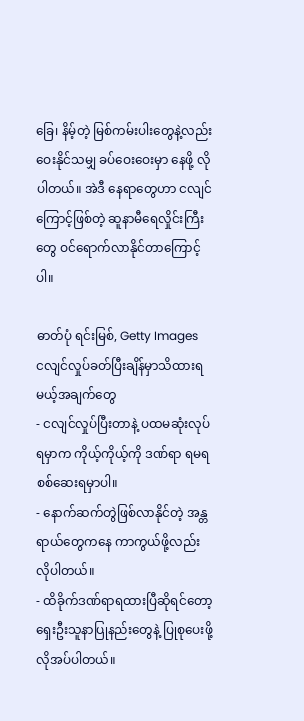ခြေ၊ နိမ့်တဲ့ မြစ်ကမ်းပါးတွေနဲ့လည်း ဝေးနိုင်သမျှ ခပ်ဝေးဝေးမှာ နေဖို့ လိုပါတယ်။ အဲဒီ နေရာတွေဟာ ငလျင်ကြောင့်ဖြစ်တဲ့ ဆူနာမီရေလှိုင်းကြီးတွေ ဝင်ရောက်လာနိုင်တာကြောင့်ပါ။

ဓာတ်ပုံ ရင်းမြစ်, Getty Images
ငလျင်လှုပ်ခတ်ပြီးချိန်မှာသိထားရမယ့်အချက်တွေ
- ငလျင်လှုပ်ပြီးတာနဲ့ ပထမဆုံးလုပ်ရမှာက ကိုယ့်ကိုယ့်ကို ဒဏ်ရာ ရမရ စစ်ဆေးရမှာပါ။
- နောက်ဆက်တွဲဖြစ်လာနိုင်တဲ့ အန္တရာယ်တွေကနေ ကာကွယ်ဖို့လည်းလိုပါတယ်။
- ထိခိုက်ဒဏ်ရာရထားပြီဆိုရင်တော့ ရှေးဦးသူနာပြုနည်းတွေနဲ့ ပြုစုပေးဖို့ လိုအပ်ပါတယ်။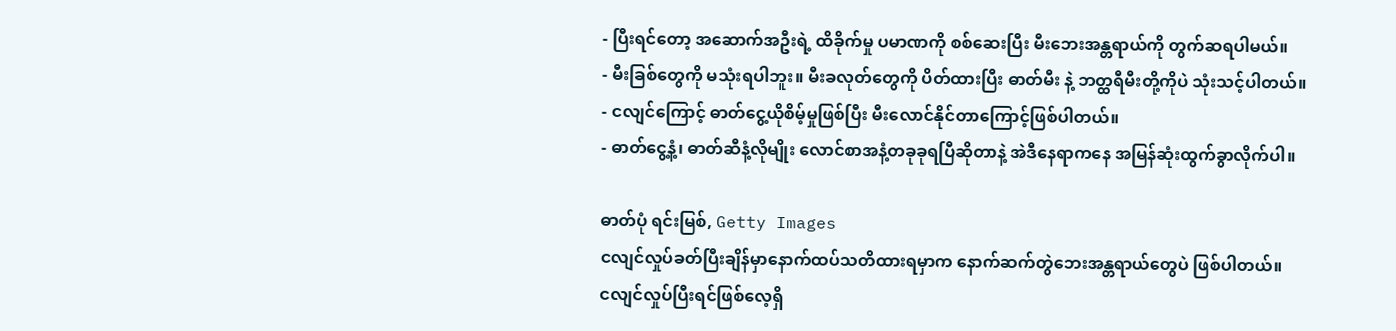- ပြီးရင်တော့ အဆောက်အဦးရဲ့ ထိခိုက်မှု ပမာဏကို စစ်ဆေးပြီး မီးဘေးအန္တရာယ်ကို တွက်ဆရပါမယ်။
- မီးခြစ်တွေကို မသုံးရပါဘူး။ မီးခလုတ်တွေကို ပိတ်ထားပြီး ဓာတ်မီး နဲ့ ဘတ္ထရီမီးတို့ကိုပဲ သုံးသင့်ပါတယ်။
- ငလျင်ကြောင့် ဓာတ်ငွေ့ယိုစိမ့်မှုဖြစ်ပြီး မီးလောင်နိုင်တာကြောင့်ဖြစ်ပါတယ်။
- ဓာတ်ငွေ့နံ့၊ ဓာတ်ဆီနံ့လိုမျိုး လောင်စာအနံ့တခုခုရပြီဆိုတာနဲ့ အဲဒီနေရာကနေ အမြန်ဆုံးထွက်ခွာလိုက်ပါ။

ဓာတ်ပုံ ရင်းမြစ်, Getty Images
ငလျင်လှုပ်ခတ်ပြီးချိန်မှာနောက်ထပ်သတိထားရမှာက နောက်ဆက်တွဲဘေးအန္တရာယ်တွေပဲ ဖြစ်ပါတယ်။
ငလျင်လှုပ်ပြီးရင်ဖြစ်လေ့ရှိ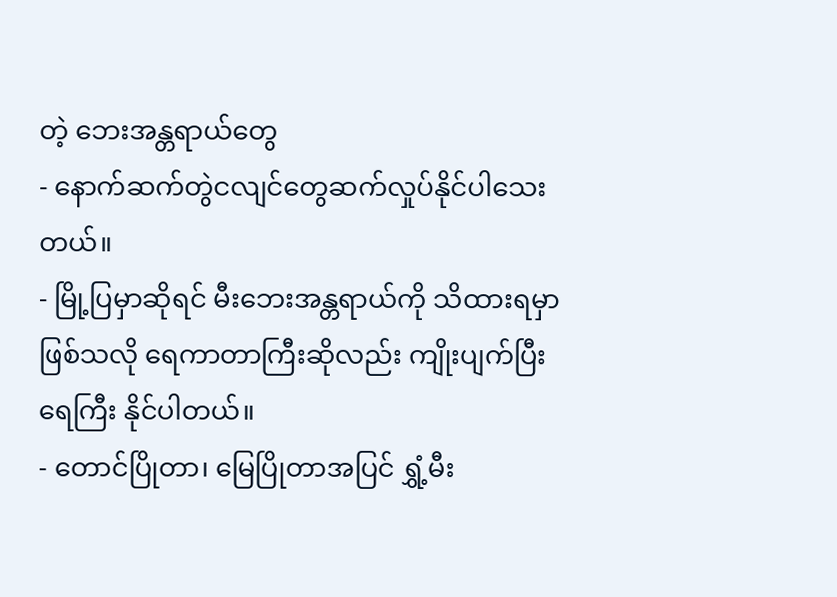တဲ့ ဘေးအန္တရာယ်တွေ
- နောက်ဆက်တွဲငလျင်တွေဆက်လှုပ်နိုင်ပါသေးတယ်။
- မြို့ပြမှာဆိုရင် မီးဘေးအန္တရာယ်ကို သိထားရမှာဖြစ်သလို ရေကာတာကြီးဆိုလည်း ကျိုးပျက်ပြီး ရေကြီး နိုင်ပါတယ်။
- တောင်ပြိုတာ၊ မြေပြိုတာအပြင် ရွှံ့မီး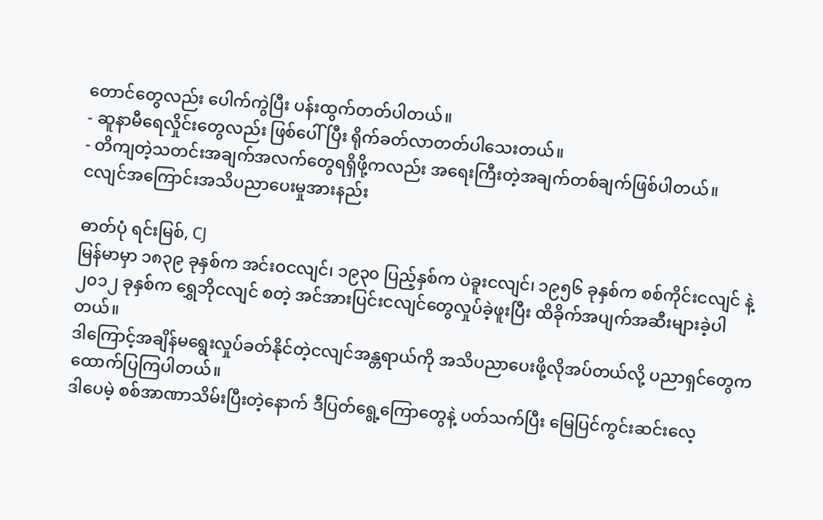တောင်တွေလည်း ပေါက်ကွဲပြီး ပန်းထွက်တတ်ပါတယ်။
- ဆူနာမီရေလှိုင်းတွေလည်း ဖြစ်ပေါ်ပြီး ရိုက်ခတ်လာတတ်ပါသေးတယ်။
- တိကျတဲ့သတင်းအချက်အလက်တွေရရှိဖို့ကလည်း အရေးကြီးတဲ့အချက်တစ်ချက်ဖြစ်ပါတယ်။
ငလျင်အကြောင်းအသိပညာပေးမှုအားနည်း

ဓာတ်ပုံ ရင်းမြစ်, CJ
မြန်မာမှာ ၁၈၃၉ ခုနှစ်က အင်းဝငလျင်၊ ၁၉၃၀ ပြည့်နှစ်က ပဲခူးငလျင်၊ ၁၉၅၆ ခုနှစ်က စစ်ကိုင်းငလျင် နဲ့ ၂၀၁၂ ခုနှစ်က ရွှေဘိုငလျင် စတဲ့ အင်အားပြင်းငလျင်တွေလှုပ်ခဲ့ဖူးပြီး ထိခိုက်အပျက်အဆီးများခဲ့ပါတယ်။
ဒါကြောင့်အချိန်မရွေးလှုပ်ခတ်နိုင်တဲ့ငလျင်အန္တရာယ်ကို အသိပညာပေးဖို့လိုအပ်တယ်လို့ ပညာရှင်တွေက ထောက်ပြကြပါတယ်။
ဒါပေမဲ့ စစ်အာဏာသိမ်းပြီးတဲ့နောက် ဒီပြတ်ရွေ့ကြောတွေနဲ့ ပတ်သက်ပြီး မြေပြင်ကွင်းဆင်းလေ့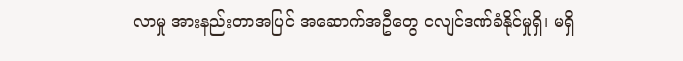လာမှု အားနည်းတာအပြင် အဆောက်အဦတွေ ငလျင်ဒဏ်ခံနိုင်မှုရှိ၊ မရှိ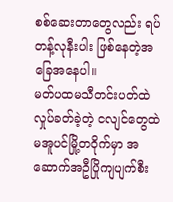စစ်ဆေးတာတွေလည်း ရပ်တန့်လုနီးပါး ဖြစ်နေတဲ့အခြေအနေပါ။
မတ်ပထမသီတင်းပတ်ထဲလှုပ်ခတ်ခဲ့တဲ့ ငလျင်တွေထဲ မအူပင်မြို့တဝိုက်မှာ အဆောက်အဦပြိုကျပျက်စီး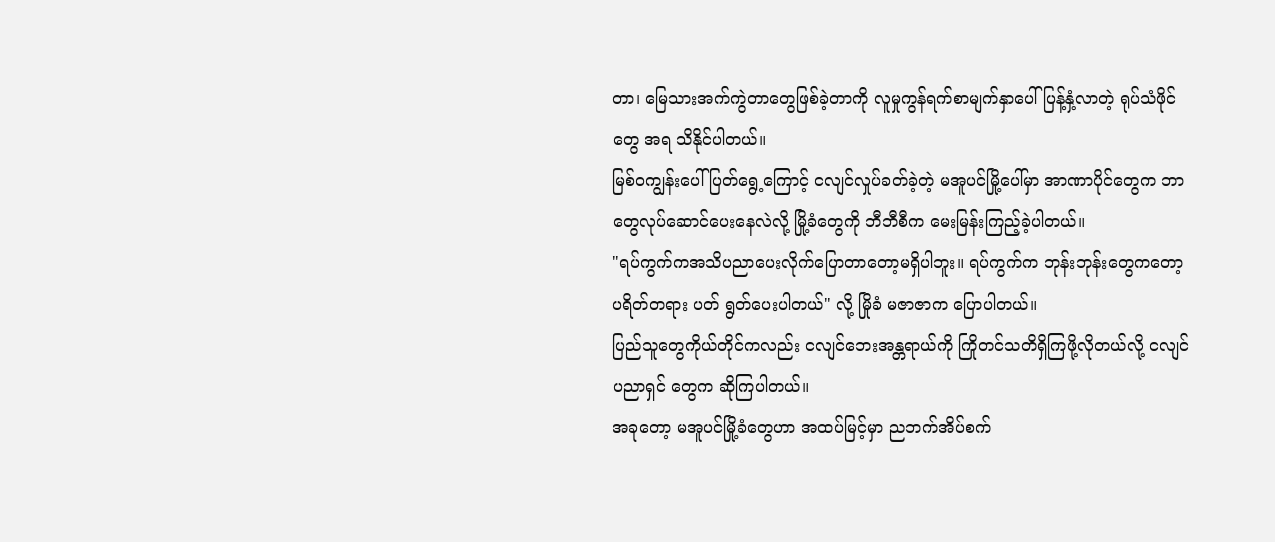တာ၊ မြေသားအက်ကွဲတာတွေဖြစ်ခဲ့တာကို လူမှုကွန်ရက်စာမျက်နှာပေါ် ပြန့်နှံ့လာတဲ့ ရုပ်သံဖိုင်တွေ အရ သိနိုင်ပါတယ်။
မြစ်ဝကျွန်းပေါ်ပြတ်ရွေ့ကြောင့် ငလျင်လှုပ်ခတ်ခဲ့တဲ့ မအူပင်မြို့ပေါ်မှာ အာဏာပိုင်တွေက ဘာတွေလုပ်ဆောင်ပေးနေလဲလို့ မြို့ခံတွေကို ဘီဘီစီက မေးမြန်းကြည့်ခဲ့ပါတယ်။
"ရပ်ကွက်ကအသိပညာပေးလိုက်ပြောတာတော့မရှိပါဘူး။ ရပ်ကွက်က ဘုန်းဘုန်းတွေကတော့ ပရိတ်တရား ပတ် ရွတ်ပေးပါတယ်" လို့ မြိုခံ မဇာဇာက ပြောပါတယ်။
ပြည်သူတွေကိုယ်တိုင်ကလည်း ငလျင်ဘေးအန္တရာယ်ကို ကြိုတင်သတိရှိကြဖို့လိုတယ်လို့ ငလျင်ပညာရှင် တွေက ဆိုကြပါတယ်။
အခုတော့ မအူပင်မြို့ခံတွေဟာ အထပ်မြင့်မှာ ညဘက်အိပ်စက်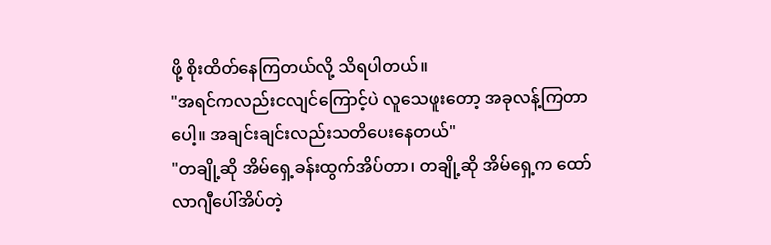ဖို့ စိုးထိတ်နေကြတယ်လို့ သိရပါတယ်။
"အရင်ကလည်းငလျင်ကြောင့်ပဲ လူသေဖူးတော့ အခုလန့်ကြတာပေါ့။ အချင်းချင်းလည်းသတိပေးနေတယ်"
"တချို့ဆို အိမ်ရှေ့ခန်းထွက်အိပ်တာ၊ တချို့ဆို အိမ်ရှေ့က ထော်လာဂျီပေါ်အိပ်တဲ့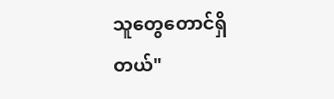သူတွေတောင်ရှိတယ်"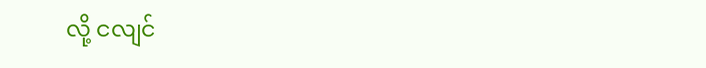လို့ ငလျင်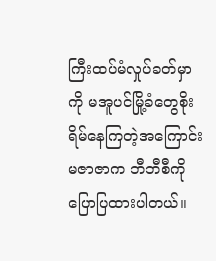ကြီးထပ်မံလှုပ်ခတ်မှာကို မအူပင်မြို့ခံတွေစိုးရိမ်နေကြတဲ့အကြောင်း မဇာဇာက ဘီဘီစီကို ပြောပြထားပါတယ်။